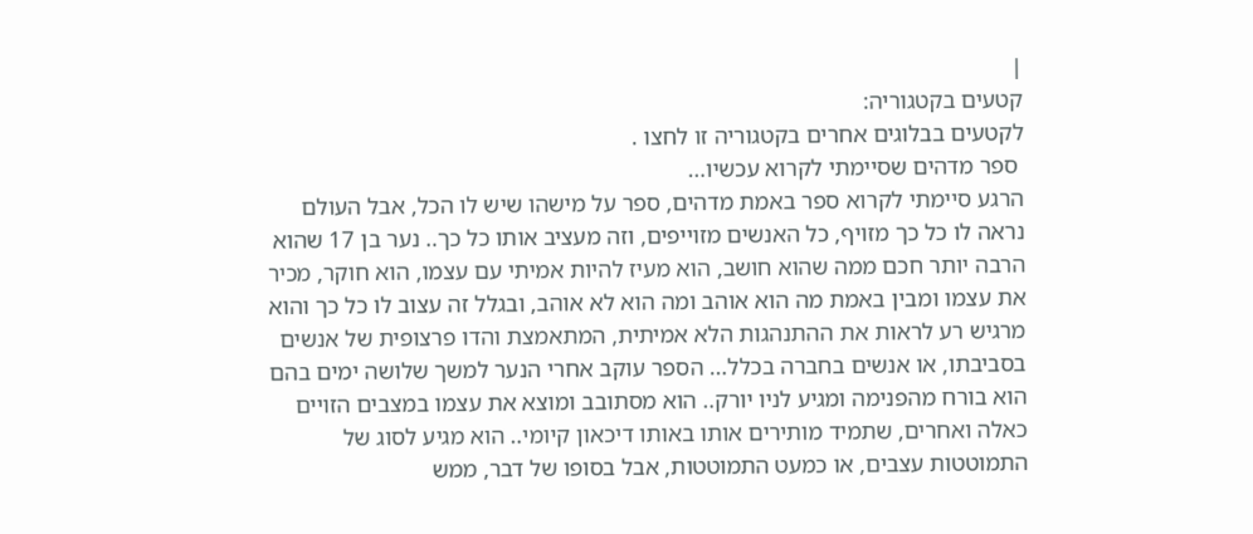|
קטעים בקטגוריה:
לקטעים בבלוגים אחרים בקטגוריה זו לחצו .
 ספר מדהים שסיימתי לקרוא עכשיו...
הרגע סיימתי לקרוא ספר באמת מדהים, ספר על מישהו שיש לו הכל, אבל העולם נראה לו כל כך מזויף, כל האנשים מזוייפים, וזה מעציב אותו כל כך.. נער בן 17 שהוא הרבה יותר חכם ממה שהוא חושב, הוא מעיז להיות אמיתי עם עצמו, הוא חוקר, מכיר את עצמו ומבין באמת מה הוא אוהב ומה הוא לא אוהב, ובגלל זה עצוב לו כל כך והוא מרגיש רע לראות את ההתנהגות הלא אמיתית, המתאמצת והדו פרצופית של אנשים בסביבתו, או אנשים בחברה בכלל... הספר עוקב אחרי הנער למשך שלושה ימים בהם הוא בורח מהפנימה ומגיע לניו יורק.. הוא מסתובב ומוצא את עצמו במצבים הזויים כאלה ואחרים, שתמיד מותירים אותו באותו דיכאון קיומי.. הוא מגיע לסוג של התמוטטות עצבים, או כמעט התמוטטות, אבל בסופו של דבר, ממש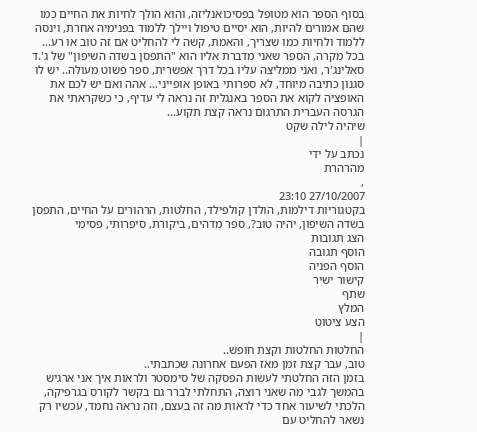בסוף הספר הוא מטופל בפסיכואנליזה, והוא הולך לחיות את החיים כמו שהם אמורים להיות, הוא יסיים טיפול ויילך ללמוד בפנימיה אחרת, וינסה ללמוד ולחיות כמו שצריך, והאמת, קשה לי להחליט אם זה טוב או רע...
בכל מקרה, הספר שאני מדברת אליו הוא "התפסן בשדה השיפון" של ג'.ד סאלינג'ר, ואני ממליצה עליו בכל דרך אפשרית, ספר פשוט מעולה.. יש לו סגנון כתיבה מיוחד, לא ספרותי באופן אופייני... אהה ואם יש לכם את האופציה לקוא את הספר באנגלית זה נראה לי עדיף, כי כשקראתי את הגרסה העברית התרגום נראה קצת תקוע...
שיהיה לילה שקט
|
נכתב על ידי
מהרהרת
,
27/10/2007 23:10
בקטגוריות דילמות, הולדן קולפילד, החלטות, הרהורים על החיים, התפסן בשדה השיפון, יהיה טוב?, ספר מדהים, ביקורת, סיפרותי, פסימי
הצג תגובות
הוסף תגובה
הוסף הפניה
קישור ישיר
שתף
המלץ
הצע ציטוט
|
החלטות החלטות וקצת חופש..
טוב, עבר קצת זמן מאז הפעם אחרונה שכתבתי..
בזמן הזה החלטתי לעשות הפסקה של סימסטר ולראות איך אני ארגיש בהמשך לגבי מה שאני רוצה, התחלתי לברר גם בקשר לקורס בגרפיקה, הלכתי לשיעור אחד כדי לראות מה זה בעצם, וזה נראה נחמד, עכשיו רק נשאר להחליט עם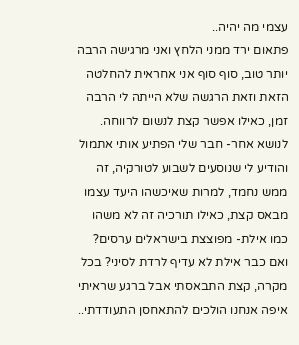עצמי מה יהיה..
פתאום ירד ממני הלחץ ואני מרגישה הרבה יותר טוב, סוף סוף אני אחראית להחלטה הזאת וזאת הרגשה שלא הייתה לי הרבה זמן, כאילו אפשר קצת לנשום לרווחה.
לנושא אחר- חבר שלי הפתיע אותי אתמול והודיע לי שנוסעים לשבוע לטורקיה, זה ממש נחמד, למרות שאיכשהו היעד עצמו מבאס קצת, כאילו תורכיה זה לא משהו כמו אילת- מפוצצת בישראלים ערסים? ואם כבר אילת לא עדיף לרדת לסיני? בכל מקרה, קצת התבאסתי אבל ברגע שראיתי איפה אנחנו הולכים להתאחסן התעודדתי..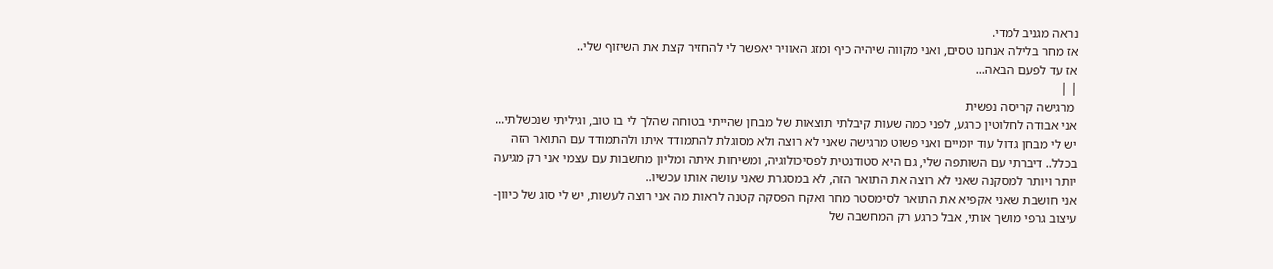נראה מגניב למדי.
אז מחר בלילה אנחנו טסים, ואני מקווה שיהיה כיף ומזג האוויר יאפשר לי להחזיר קצת את השיזוף שלי..
אז עד לפעם הבאה...
| |
 מרגישה קריסה נפשית
אני אבודה לחלוטין כרגע, לפני כמה שעות קיבלתי תוצאות של מבחן שהייתי בטוחה שהלך לי בו טוב, וגיליתי שנכשלתי... יש לי מבחן גדול עוד יומיים ואני פשוט מרגישה שאני לא רוצה ולא מסוגלת להתמודד איתו ולהתמודד עם התואר הזה בכלל.. דיברתי עם השותפה שלי, גם היא סטודנטית לפסיכולוגיה, ומשיחות איתה ומליון מחשבות עם עצמי אני רק מגיעה יותר ויותר למסקנה שאני לא רוצה את התואר הזה, לא במסגרת שאני עושה אותו עכשיו..
אני חושבת שאני אקפיא את התואר לסימסטר מחר ואקח הפסקה קטנה לראות מה אני רוצה לעשות, יש לי סוג של כיוון- עיצוב גרפי מושך אותי, אבל כרגע רק המחשבה של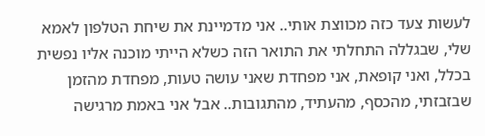לעשות צעד כזה מכווצת אותי.. אני מדמיינת את שיחת הטלפון לאמא שלי, שבגללה התחלתי את התואר הזה כשלא הייתי מוכנה אליו נפשית בכלל, ואני קופאת, אני מפחדת שאני עושה טעות, מפחדת מהזמן שבזבזתי, מהכסף, מהעתיד, מהתגובות.. אבל אני באמת מרגישה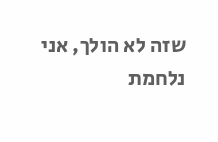שזה לא הולך, אני נלחמת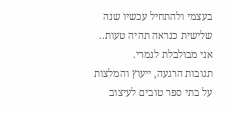בעצמי ולהתחיל עכשיו שנה שלישית כנראה תהיה טעות..
אני מבולבלת לגמרי.
תגובות הרגעה, ייעוץ והמלצות על בתי ספר טובים לעיצוב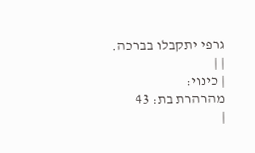גרפי יתקבלו בברכה.
| |
| כינוי:
מהרהרת בת: 43
|